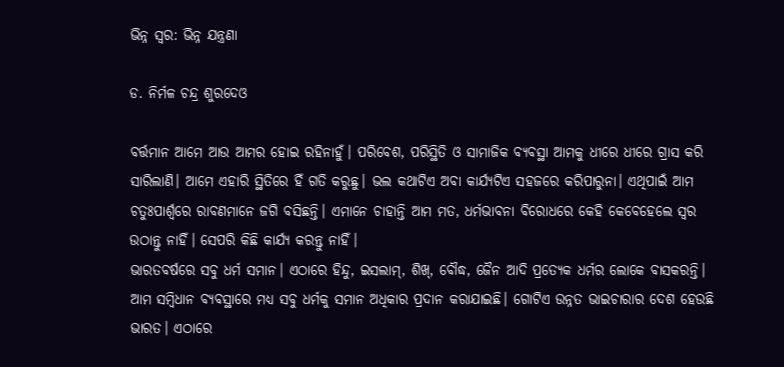ଭିନ୍ନ ସ୍ବର: ଭିନ୍ନ ଯନ୍ତ୍ରଣା

ଡ. ନିର୍ମଳ ଚନ୍ଦ୍ର ଶୁରଦେଓ

ବର୍ତ୍ତମାନ ଆମେ ଆଉ ଆମର ହୋଇ ରହିନାହୁଁ। ପରିବେଶ, ପରିସ୍ଥିତି ଓ ସାମାଜିକ ବ୍ୟବସ୍ଥା ଆମକୁ ଧୀରେ ଧୀରେ ଗ୍ରାସ କରି ସାରିଲାଣି। ଆମେ ଏହାରି ସ୍ଥିତିରେ ହିଁ ଗତି କରୁଛୁ। ଭଲ କଥାଟିଏ ଅବା କାର୍ଯ୍ୟଟିଏ ସହଜରେ କରିପାରୁନା। ଏଥିପାଇଁ ଆମ ଚତୁଃପାର୍ଶ୍ୱରେ ରାବଣମାନେ ଜଗି ବସିଛନ୍ତି। ଏମାନେ ଚାହାନ୍ତି ଆମ ମତ, ଧର୍ମଭାବନା ବିରୋଧରେ କେହି କେବେହେଲେ ସ୍ବର ଉଠାନ୍ତୁ ନାହିଁ। ସେପରି କିଛି କାର୍ଯ୍ୟ କରନ୍ତୁ ନାହିଁ।
ଭାରତବର୍ଷରେ ସବୁ ଧର୍ମ ସମାନ। ଏଠାରେ ହିନ୍ଦୁ, ଇସଲାମ୍‌, ଶିଖ୍‌, ବୌଦ୍ଧ, ଜୈନ ଆଦି ପ୍ରତ୍ୟେକ ଧର୍ମର ଲୋକେ ବାସକରନ୍ତି। ଆମ ସମ୍ବିଧାନ ବ୍ୟବସ୍ଥାରେ ମଧ୍ୟ ସବୁ ଧର୍ମକୁ ସମାନ ଅଧିକାର ପ୍ରଦାନ କରାଯାଇଛି। ଗୋଟିଏ ଉନ୍ନତ ଭାଇଚାରାର ଦେଶ ହେଉଛି ଭାରତ। ଏଠାରେ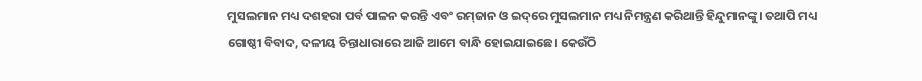ମୁସଲମାନ ମଧ୍ୟ ଦଶହରା ପର୍ବ ପାଳନ କରନ୍ତି ଏବଂ ରମ୍‌ଜାନ ଓ ଇଦ୍‌ରେ ମୁସଲମାନ ମଧ୍ୟ ନିମନ୍ତ୍ରଣ କରିଥାନ୍ତି ହିନ୍ଦୁମାନଙ୍କୁ। ତଥାପି ମଧ୍ୟ ଗୋଷ୍ଠୀ ବିବାଦ, ଦଳୀୟ ଚିନ୍ତାଧାରାରେ ଆଜି ଆମେ ବାନ୍ଧି ହୋଇଯାଇଛେ। କେଉଁଠି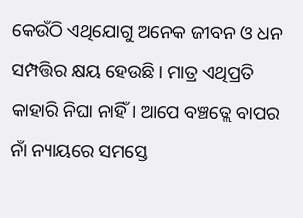କେଉଁଠି ଏଥିଯୋଗୁ ଅନେକ ଜୀବନ ଓ ଧନ ସମ୍ପତ୍ତିର କ୍ଷୟ ହେଉଛି। ମାତ୍ର ଏଥିପ୍ରତି କାହାରି ନିଘା ନାହିଁ। ଆପେ ବଞ୍ଚତ୍ଲେ ବାପର ନାଁ ନ୍ୟାୟରେ ସମସ୍ତେ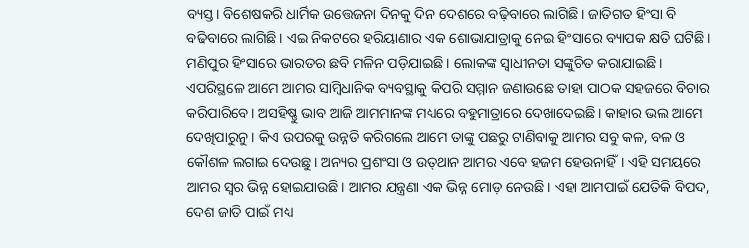ବ୍ୟସ୍ତ। ବିଶେଷକରି ଧାର୍ମିକ ଉତ୍ତେଜନା ଦିନକୁ ଦିନ ଦେଶରେ ବଢ଼ିବାରେ ଲାଗିଛି। ଜାତିଗତ ହିଂସା ବି ବଢିବାରେ ଲାଗିଛି। ଏଇ ନିକଟରେ ହରିୟାଣାର ଏକ ଶୋଭାଯାତ୍ରାକୁ ନେଇ ହିଂସାରେ ବ୍ୟାପକ କ୍ଷତି ଘଟିଛି। ମଣିପୁର ହିଂସାରେ ଭାରତର ଛବି ମଳିନ ପଡ଼ିଯାଇଛି। ଲୋକଙ୍କ ସ୍ବାଧୀନତା ସଙ୍କୁଚିତ କରାଯାଇଛି। ଏପରିସ୍ଥଳେ ଆମେ ଆମର ସାମ୍ବିଧାନିକ ବ୍ୟବସ୍ଥାକୁ କିପରି ସମ୍ମାନ ଜଣାଉଛେ ତାହା ପାଠକ ସହଜରେ ବିଚାର କରିପାରିବେ। ଅସହିଷ୍ଣୁ ଭାବ ଆଜି ଆମମାନଙ୍କ ମଧ୍ୟରେ ବହୁମାତ୍ରାରେ ଦେଖାଦେଇଛି। କାହାର ଭଲ ଆମେ ଦେଖିପାରୁନୁ। କିଏ ଉପରକୁ ଉନ୍ନତି କରିଗଲେ ଆମେ ତାଙ୍କୁ ପଛରୁ ଟାଣିବାକୁ ଆମର ସବୁ କଳ, ବଳ ଓ କୌଶଳ ଲଗାଇ ଦେଉଛୁ। ଅନ୍ୟର ପ୍ରଶଂସା ଓ ଉତ୍‌ଥାନ ଆମର ଏବେ ହଜମ ହେଉନାହିଁ। ଏହି ସମୟରେ ଆମର ସ୍ବର ଭିନ୍ନ ହୋଇଯାଉଛି। ଆମର ଯନ୍ତ୍ରଣା ଏକ ଭିନ୍ନ ମୋଡ଼ ନେଉଛି। ଏହା ଆମପାଇଁ ଯେତିକି ବିପଦ, ଦେଶ ଜାତି ପାଇଁ ମଧ୍ୟ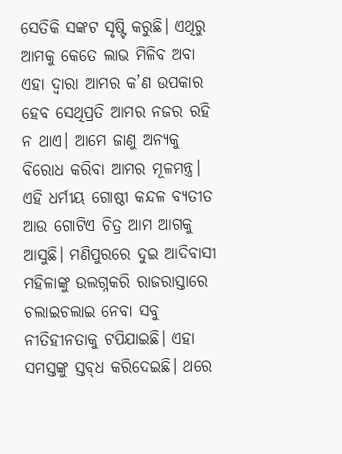ସେତିକି ସଙ୍କଟ ସୃଷ୍ଟି କରୁଛି। ଏଥିରୁ ଆମକୁ କେତେ ଲାଭ ମିଳିବ ଅବା ଏହା ଦ୍ୱାରା ଆମର କ’ଣ ଉପକାର ହେବ ସେଥିପ୍ରତି ଆମର ନଜର ରହି ନ ଥାଏ। ଆମେ ଜାଣୁ ଅନ୍ୟକୁ ବିରୋଧ କରିବା ଆମର ମୂଳମନ୍ତ୍ର।
ଏହି ଧର୍ମୀୟ ଗୋଷ୍ଠୀ କନ୍ଦଳ ବ୍ୟତୀତ ଆଉ ଗୋଟିଏ ଚିତ୍ର ଆମ ଆଗକୁ ଆସୁଛି। ମଣିପୁରରେ ଦୁଇ ଆଦିବାସୀ ମହିଳାଙ୍କୁ ଉଲଗ୍ନକରି ରାଜରାସ୍ତାରେ ଚଲାଇଚଲାଇ ନେବା ସବୁ ନୀତିହୀନତାକୁ ଟପିଯାଇଛି। ଏହା ସମସ୍ତଙ୍କୁ ସ୍ତବ୍‌ଧ କରିଦେଇଛି। ଥରେ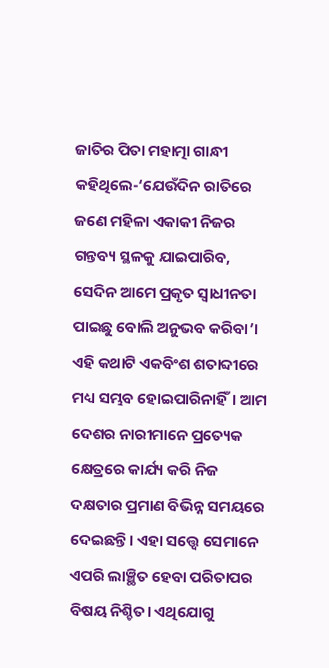ଜାତିର ପିତା ମହାତ୍ମା ଗାନ୍ଧୀ କହିଥିଲେ-‘ଯେଉଁଦିନ ରାତିରେ ଜଣେ ମହିଳା ଏକାକୀ ନିଜର ଗନ୍ତବ୍ୟ ସ୍ଥଳକୁ ଯାଇପାରିବ, ସେଦିନ ଆମେ ପ୍ରକୃତ ସ୍ବାଧୀନତା ପାଇଛୁ ବୋଲି ଅନୁଭବ କରିବା’। ଏହି କଥାଟି ଏକବିଂଶ ଶତାବ୍ଦୀରେ ମଧ୍ୟ ସମ୍ଭବ ହୋଇପାରିନାହିଁ। ଆମ ଦେଶର ନାରୀମାନେ ପ୍ରତ୍ୟେକ କ୍ଷେତ୍ରରେ କାର୍ଯ୍ୟ କରି ନିଜ ଦକ୍ଷତାର ପ୍ରମାଣ ବିଭିନ୍ନ ସମୟରେ ଦେଇଛନ୍ତି। ଏହା ସତ୍ତ୍ୱେ ସେମାନେ ଏପରି ଲାଞ୍ଛିତ ହେବା ପରିତାପର ବିଷୟ ନିଶ୍ଚିତ। ଏଥିଯୋଗୁ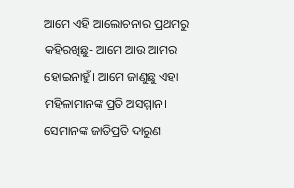ଆମେ ଏହି ଆଲୋଚନାର ପ୍ରଥମରୁ କହିରଖିଛୁ- ଆମେ ଆଉ ଆମର ହୋଇନାହୁଁ। ଆମେ ଜାଣୁଛୁ ଏହା ମହିଳାମାନଙ୍କ ପ୍ରତି ଅସମ୍ମାନ। ସେମାନଙ୍କ ଜାତିପ୍ରତି ଦାରୁଣ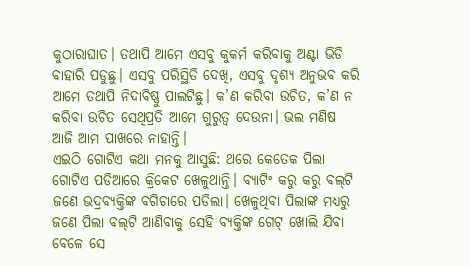କୁଠାରାଘାତ। ତଥାପି ଆମେ ଏସବୁ କୁକର୍ମ କରିବାକୁ ଅଣ୍ଟା ଭିଡି ବାହାରି ପଡୁଛୁ। ଏସବୁ ପରିସ୍ଥିତି ଦେଖି, ଏସବୁ ଦୃଶ୍ୟ ଅନୁଭବ କରି ଆମେ ତଥାପି ନିଦାବିଷ୍ଣୁ ପାଲଟିଛୁ। କ’ଣ କରିବା ଉଚିତ, କ’ଣ ନ କରିବା ଉଚିତ ସେଥିପ୍ରତି ଆମେ ଗୁରୁତ୍ୱ ଦେଉନା। ଭଲ ମଣିଷ ଆଜି ଆମ ପାଖରେ ନାହାନ୍ତି।
ଏଇଠି ଗୋଟିଏ କଥା ମନକୁ ଆସୁଛି: ଥରେ କେତେକ ପିଲା ଗୋଟିଏ ପଡିଆରେ କ୍ରିକେଟ ଖେଳୁଥାନ୍ତି। ବ୍ୟାଟିଂ କରୁ କରୁ ବଲ୍‌ଟି ଜଣେ ଭଦ୍ରବ୍ୟକ୍ତିଙ୍କ ବଗିଚାରେ ପଡିଲା। ଖେଳୁଥିବା ପିଲାଙ୍କ ମଧ୍ୟରୁ ଜଣେ ପିଲା ବଲ୍‌ଟି ଆଣିବାକୁ ସେହି ବ୍ୟକ୍ତିଙ୍କ ଗେଟ୍‌ ଖୋଲି ଯିବା ବେଳେ ସେ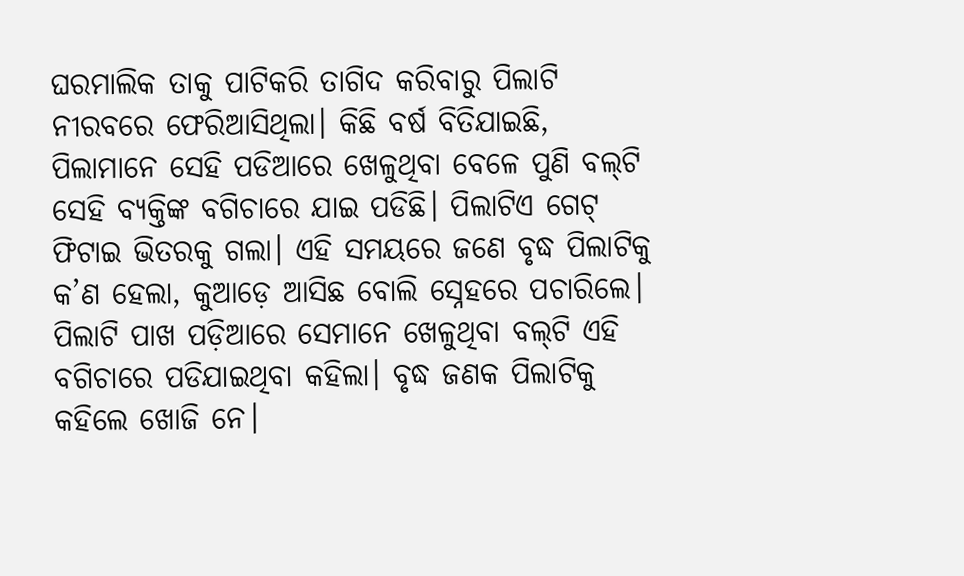ଘରମାଲିକ ତାକୁ ପାଟିକରି ତାଗିଦ କରିବାରୁ ପିଲାଟି ନୀରବରେ ଫେରିଆସିଥିଲା। କିଛି ବର୍ଷ ବିତିଯାଇଛି, ପିଲାମାନେ ସେହି ପଡିଆରେ ଖେଳୁଥିବା ବେଳେ ପୁଣି ବଲ୍‌ଟି ସେହି ବ୍ୟକ୍ତିଙ୍କ ବଗିଚାରେ ଯାଇ ପଡିଛି। ପିଲାଟିଏ ଗେଟ୍‌ ଫିଟାଇ ଭିତରକୁ ଗଲା। ଏହି ସମୟରେ ଜଣେ ବୃଦ୍ଧ ପିଲାଟିକୁ କ’ଣ ହେଲା, କୁଆଡ଼େ ଆସିଛ ବୋଲି ସ୍ନେହରେ ପଚାରିଲେ। ପିଲାଟି ପାଖ ପଡ଼ିଆରେ ସେମାନେ ଖେଳୁଥିବା ବଲ୍‌ଟି ଏହି ବଗିଚାରେ ପଡିଯାଇଥିବା କହିଲା। ବୃଦ୍ଧ ଜଣକ ପିଲାଟିକୁ କହିଲେ ଖୋଜି ନେ।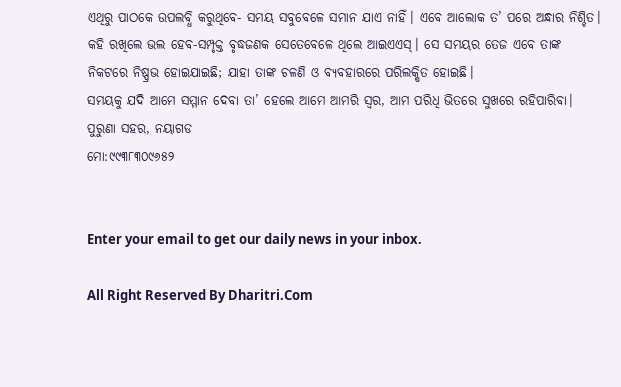ଏଥିରୁ ପାଠକେ ଉପଲବ୍ଧି କରୁଥିବେ- ସମୟ ସବୁବେଳେ ସମାନ ଯାଏ ନାହିଁ। ଏବେ ଆଲୋକ ତ’ ପରେ ଅନ୍ଧାର ନିଶ୍ଚିତ। କହି ରଖିଲେ ଭଲ ହେବ-ସମ୍ପୃକ୍ତ ବୃଦ୍ଧଜଣକ ସେତେବେଳେ ଥିଲେ ଆଇଏଏସ୍‌। ସେ ସମୟର ତେଜ ଏବେ ତାଙ୍କ ନିକଟରେ ନିଷ୍ପ୍ରଭ ହୋଇଯାଇଛି; ଯାହା ତାଙ୍କ ଚଳଣି ଓ ବ୍ୟବହାରରେ ପରିଲକ୍ଷିତ ହୋଇଛି।
ସମୟକୁ ଯଦି ଆମେ ସମ୍ମାନ ଦେବା ତା’ ହେଲେ ଆମେ ଆମରି ସ୍ବର, ଆମ ପରିଧି ଭିତରେ ସୁଖରେ ରହିପାରିବା।
ପୁରୁଣା ସହର, ନୟାଗଡ
ମୋ:୯୯୩୮୩୦୯୬୫୨


Enter your email to get our daily news in your inbox.

All Right Reserved By Dharitri.Com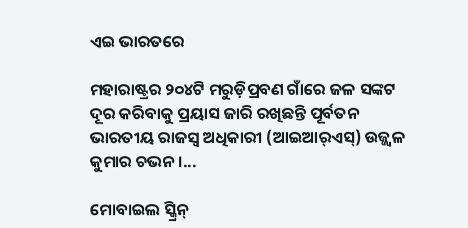ଏଇ ଭାରତରେ

ମହାରାଷ୍ଟ୍ରର ୨୦୪ଟି ମରୁଡ଼ିପ୍ରବଣ ଗାଁରେ ଜଳ ସଙ୍କଟ ଦୂର କରିବାକୁ ପ୍ରୟାସ ଜାରି ରଖିଛନ୍ତି ପୂର୍ବତନ ଭାରତୀୟ ରାଜସ୍ବ ଅଧିକାରୀ (ଆଇଆର୍‌ଏସ୍‌) ଉଜ୍ଜ୍ୱଳ କୁମାର ଚଭନ।...

ମୋବାଇଲ ସ୍କ୍ରିନ୍‌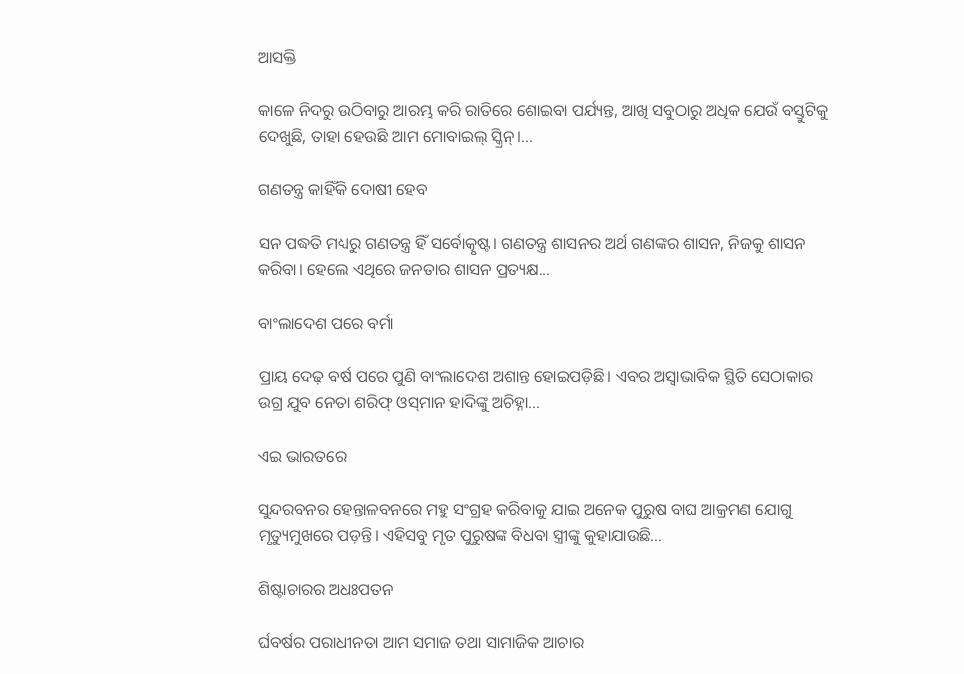ଆସକ୍ତି

କାଳେ ନିଦରୁ ଉଠିବାରୁ ଆରମ୍ଭ କରି ରାତିରେ ଶୋଇବା ପର୍ଯ୍ୟନ୍ତ, ଆଖି ସବୁଠାରୁ ଅଧିକ ଯେଉଁ ବସ୍ତୁଟିକୁ ଦେଖୁଛି, ତାହା ହେଉଛି ଆମ ମୋବାଇଲ୍‌ ସ୍କ୍ରିନ୍‌।...

ଗଣତନ୍ତ୍ର କାହିଁକି ଦୋଷୀ ହେବ

ସନ ପଦ୍ଧତି ମଧ୍ୟରୁ ଗଣତନ୍ତ୍ର ହିଁ ସର୍ବୋତ୍କୃଷ୍ଟ। ଗଣତନ୍ତ୍ର ଶାସନର ଅର୍ଥ ଗଣଙ୍କର ଶାସନ, ନିଜକୁ ଶାସନ କରିବା। ହେଲେ ଏଥିରେ ଜନତାର ଶାସନ ପ୍ରତ୍ୟକ୍ଷ...

ବାଂଲାଦେଶ ପରେ ବର୍ମା

ପ୍ରାୟ ଦେଢ଼ ବର୍ଷ ପରେ ପୁଣି ବାଂଲାଦେଶ ଅଶାନ୍ତ ହୋଇପଡ଼ିଛି। ଏବର ଅସ୍ବାଭାବିକ ସ୍ଥିତି ସେଠାକାର ଉଗ୍ର ଯୁବ ନେତା ଶରିଫ୍‌ ଓସ୍‌ମାନ ହାଦିଙ୍କୁ ଅଚିହ୍ନା...

ଏଇ ଭାରତରେ

ସୁନ୍ଦରବନର ହେନ୍ତାଳବନରେ ମହୁ ସଂଗ୍ରହ କରିବାକୁ ଯାଇ ଅନେକ ପୁରୁଷ ବାଘ ଆକ୍ରମଣ ଯୋଗୁ ମୃତ୍ୟୁମୁଖରେ ପଡ଼ନ୍ତି। ଏହିସବୁ ମୃତ ପୁରୁଷଙ୍କ ବିଧବା ସ୍ତ୍ରୀଙ୍କୁ କୁହାଯାଉଛି...

ଶିଷ୍ଟାଚାରର ଅଧଃପତନ

ର୍ଘବର୍ଷର ପରାଧୀନତା ଆମ ସମାଜ ତଥା ସାମାଜିକ ଆଚାର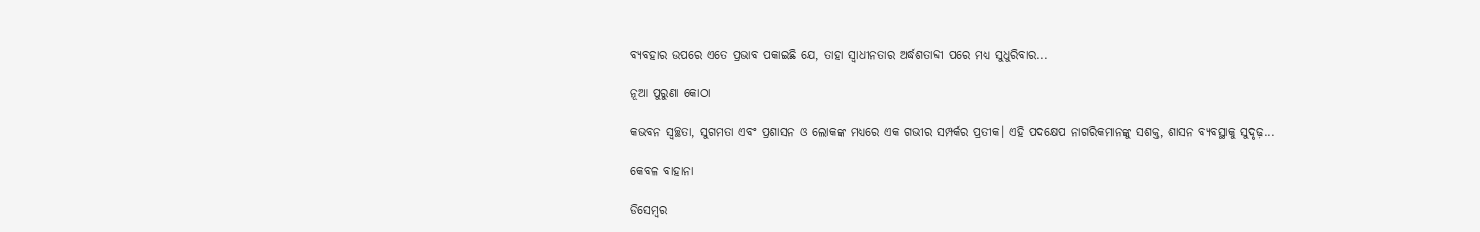ବ୍ୟବହାର ଉପରେ ଏତେ ପ୍ରଭାବ ପକାଇଛି ଯେ, ତାହା ସ୍ୱାଧୀନତାର ଅର୍ଦ୍ଧଶତାବ୍ଦୀ ପରେ ମଧ୍ୟ ସୁଧୁରିବାର...

ନୂଆ ପୁରୁଣା କୋଠା

କଭବନ ସ୍ୱଚ୍ଛତା, ସୁଗମତା ଏବଂ ପ୍ରଶାସନ ଓ ଲୋକଙ୍କ ମଧ୍ୟରେ ଏକ ଗଭୀର ସମ୍ପର୍କର ପ୍ରତୀକ। ଏହି ପଦକ୍ଷେପ ନାଗରିକମାନଙ୍କୁ ସଶକ୍ତ, ଶାସନ ବ୍ୟବସ୍ଥାକୁ ସୁଦୃଢ଼...

କେବଳ ବାହାନା

ଡିସେମ୍ୱର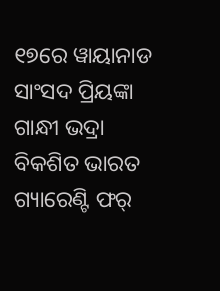୧୭ରେ ୱାୟାନାଡ ସାଂସଦ ପ୍ରିୟଙ୍କା ଗାନ୍ଧୀ ଭଦ୍ରା ବିକଶିତ ଭାରତ ଗ୍ୟାରେଣ୍ଟି ଫର୍‌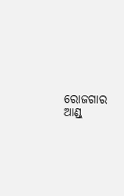ରୋଜଗାର ଆଣ୍ଡ୍‌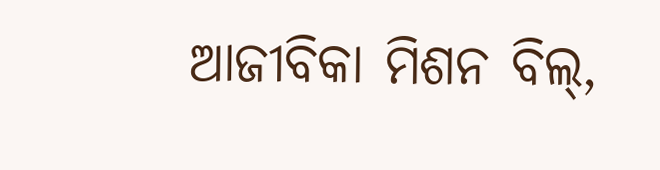ଆଜୀବିକା ମିଶନ ବିଲ୍‌,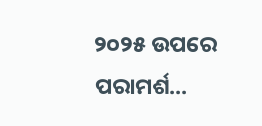୨୦୨୫ ଉପରେ ପରାମର୍ଶ...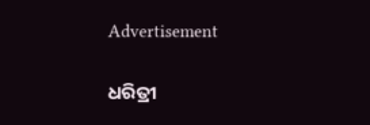Advertisement

ଧରିତ୍ରୀ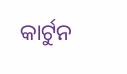କାର୍ଟୁନ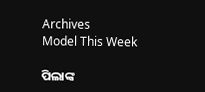Archives
Model This Week

ପିଲାଙ୍କ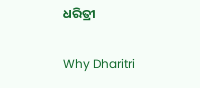ଧରିତ୍ରୀ

Why Dharitri